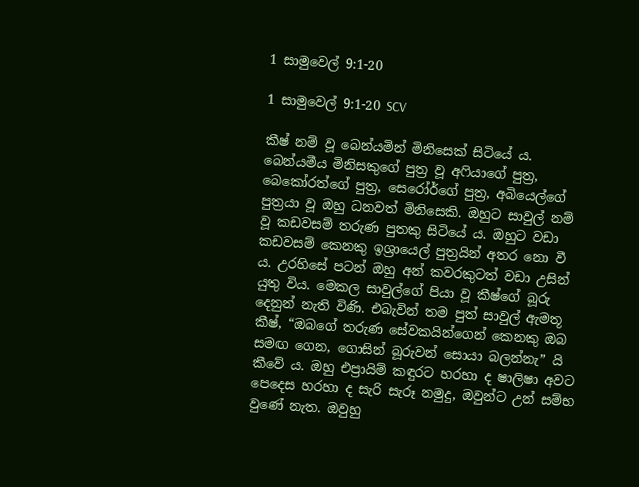1 සාමුවෙල් 9:1-20

1 සාමුවෙල් 9:1-20 SCV

කීෂ් නම් වූ බෙන්යමින් මිනිසෙක් සිටියේ ය. බෙන්යමීය මිනිසකුගේ පුත්‍ර වූ අෆියාගේ පුත්‍ර, බෙකෝරත්ගේ පුත්‍ර, සෙරෝර්ගේ පුත්‍ර, අබියෙල්ගේ පුත්‍රයා වූ ඔහු ධනවත් මිනිසෙකි. ඔහුට සාවුල් නම් වූ කඩවසම් තරුණ පුතකු සිටියේ ය. ඔහුට වඩා කඩවසම් කෙනකු ඉශ්‍රායෙල් පුත්‍රයින් අතර නො වී ය. උරහිසේ පටන් ඔහු අන් කවරකුටත් වඩා උසින් යුතු විය. මෙකල සාවුල්ගේ පියා වූ කීෂ්ගේ බූරු දෙනුන් නැති විණි. එබැවින් තම පුත් සාවුල් ඇමතූ කීෂ්, “ඔබගේ තරුණ සේවකයින්ගෙන් කෙනකු ඔබ සමඟ ගෙන, ගොසින් බූරුවන් සොයා බලන්නැ” යි කීවේ ය. ඔහු එප්‍රායිම් කඳුරට හරහා ද ෂාලිෂා අවට පෙදෙස හරහා ද සැරි සැරූ නමුදු, ඔවුන්ට උන් සම්භ වුණේ නැත. ඔවුහු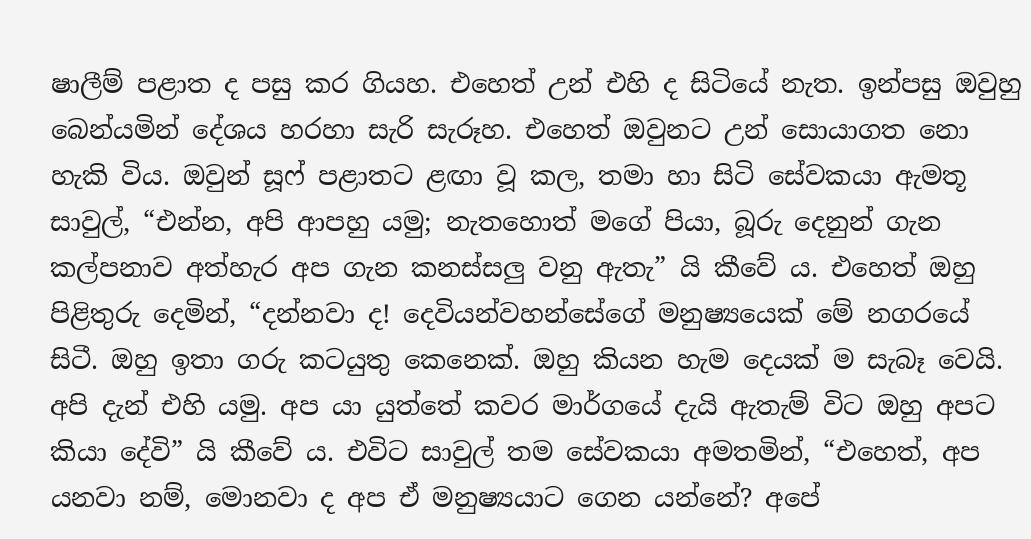ෂාලීම් පළාත ද පසු කර ගියහ. එහෙත් උන් එහි ද සිටියේ නැත. ඉන්පසු ඔවුහු බෙන්යමින් දේශය හරහා සැරි සැරූහ. එහෙත් ඔවුනට උන් සොයාගත නො හැකි විය. ඔවුන් සූෆ් පළාතට ළඟා වූ කල, තමා හා සිටි සේවකයා ඇමතූ සාවුල්, “එන්න, අපි ආපහු යමු; නැතහොත් මගේ පියා, බූරු දෙනුන් ගැන කල්පනාව අත්හැර අප ගැන කනස්සලු වනු ඇතැ” යි කීවේ ය. එහෙත් ඔහු පිළිතුරු දෙමින්, “දන්නවා ද! දෙවියන්වහන්සේගේ මනුෂ්‍යයෙක් මේ නගරයේ සිටී. ඔහු ඉතා ගරු කටයුතු කෙනෙක්. ඔහු කියන හැම දෙයක් ම සැබෑ වෙයි. අපි දැන් එහි යමු. අප යා යුත්තේ කවර මාර්ගයේ දැයි ඇතැම් විට ඔහු අපට කියා දේවි” යි කීවේ ය. එවිට සාවුල් තම සේවකයා අමතමින්, “එහෙත්, අප යනවා නම්, මොනවා ද අප ඒ මනුෂ්‍යයාට ගෙන යන්නේ? අපේ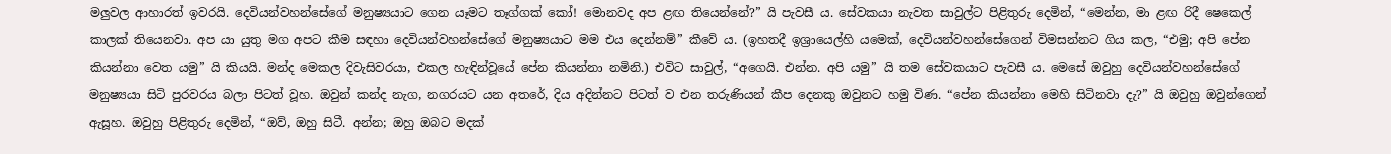මලුවල ආහාරත් ඉවරයි. දෙවියන්වහන්සේගේ මනුෂ්‍යයාට ගෙන යෑමට තෑග්ගක් කෝ! මොනවද අප ළඟ තියෙන්නේ?” යි පැවසී ය. සේවකයා නැවත සාවුල්ට පිළිතුරු දෙමින්, “මෙන්න, මා ළඟ රිදී ෂෙකෙල් කාලක් තියෙනවා. අප යා යුතු මග අපට කීම සඳහා දෙවියන්වහන්සේගේ මනුෂ්‍යයාට මම එය දෙන්නම්” කීවේ ය. (ඉහතදී ඉශ්‍රායෙල්හි යමෙක්, දෙවියන්වහන්සේගෙන් විමසන්නට ගිය කල, “එමු; අපි පේන කියන්නා වෙත යමු” යි කියයි. මන්ද මෙකල දිවැසිවරයා, එකල හැඳින්වූයේ පේන කියන්නා නමිනි.) එවිට සාවුල්, “අගෙයි. එන්න. අපි යමු” යි තම සේවකයාට පැවසී ය. මෙසේ ඔවුහු දෙවියන්වහන්සේගේ මනුෂ්‍යයා සිටි පුරවරය බලා පිටත් වූහ. ඔවුන් කන්ද නැග, නගරයට යන අතරේ, දිය අදින්නට පිටත් ව එන තරුණියන් කීප දෙනකු ඔවුනට හමු විණ. “පේන කියන්නා මෙහි සිටිනවා දැ?” යි ඔවුහු ඔවුන්ගෙන් ඇසූහ. ඔවුහු පිළිතුරු දෙමින්, “ඔව්, ඔහු සිටී. අන්න; ඔහු ඔබට මදක්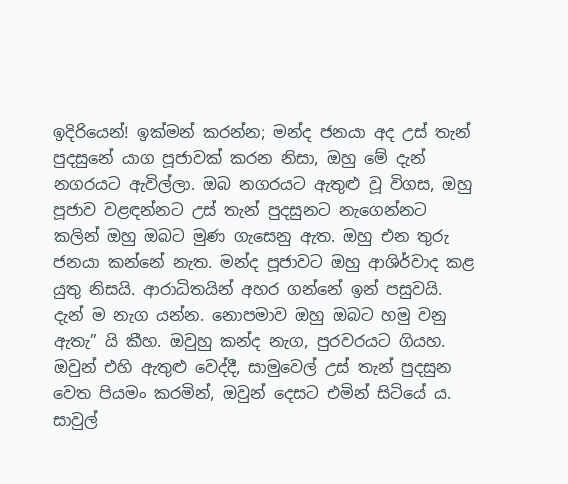ඉදිරියෙන්! ඉක්මන් කරන්න; මන්ද ජනයා අද උස් තැන් පුදසුනේ යාග පූජාවක් කරන නිසා, ඔහු මේ දැන් නගරයට ඇවිල්ලා. ඔබ නගරයට ඇතුළු වූ විගස, ඔහු පූජාව වළඳන්නට උස් තැන් පුදසුනට නැගෙන්නට කලින් ඔහු ඔබට මුණ ගැසෙනු ඇත. ඔහු එන තුරු ජනයා කන්නේ නැත. මන්ද පූජාවට ඔහු ආශිර්වාද කළ යුතු නිසයි. ආරාධිතයින් අහර ගන්නේ ඉන් පසුවයි. දැන් ම නැග යන්න. නොපමාව ඔහු ඔබට හමු වනු ඇතැ” යි කීහ. ඔවුහු කන්ද නැග, පුරවරයට ගියහ. ඔවුන් එහි ඇතුළු වෙද්දී, සාමුවෙල් උස් තැන් පුදසුන වෙත පියමං කරමින්, ඔවුන් දෙසට එමින් සිටියේ ය. සාවුල්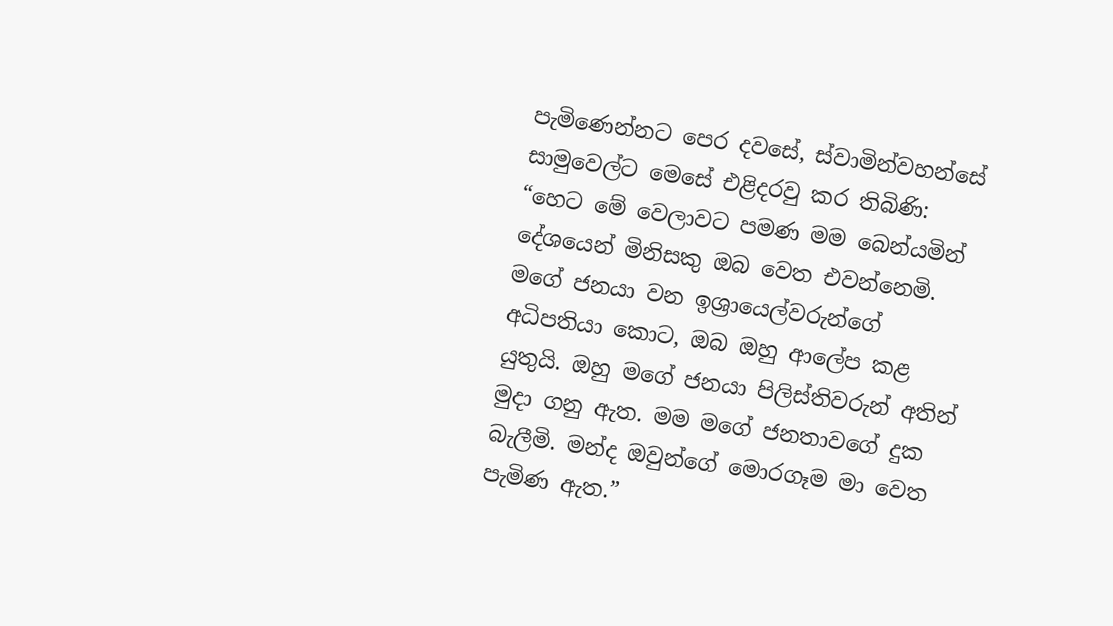පැමිණෙන්නට පෙර දවසේ, ස්වාමින්වහන්සේ සාමුවෙල්ට මෙසේ එළිදරවු කර තිබිණි: “හෙට මේ වෙලාවට පමණ මම බෙන්යමින් දේශයෙන් මිනිසකු ඔබ වෙත එවන්නෙමි. මගේ ජනයා වන ඉශ්‍රායෙල්වරුන්ගේ අධිපතියා කොට, ඔබ ඔහු ආලේප කළ යුතුයි. ඔහු මගේ ජනයා පිලිස්තිවරුන් අතින් මුදා ගනු ඇත. මම මගේ ජනතාවගේ දුක බැලීමි. මන්ද ඔවුන්ගේ මොරගෑම මා වෙත පැමිණ ඇත.”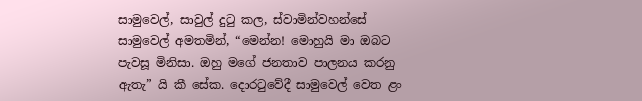සාමුවෙල්, සාවුල් දුටු කල, ස්වාමින්වහන්සේ සාමුවෙල් අමතමින්, “මෙන්න! මොහුයි මා ඔබට පැවසූ මිනිසා. ඔහු මගේ ජනතාව පාලනය කරනු ඇතැ” යි කී සේක. දොරටුවේදී සාමුවෙල් වෙත ළං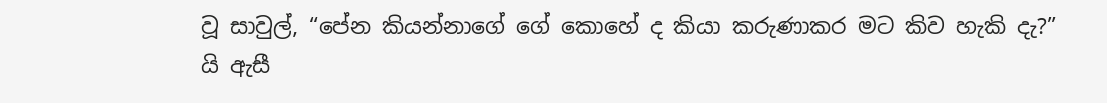වූ සාවුල්, “පේන කියන්නාගේ ගේ කොහේ ද කියා කරුණාකර මට කිව හැකි දැ?” යි ඇසී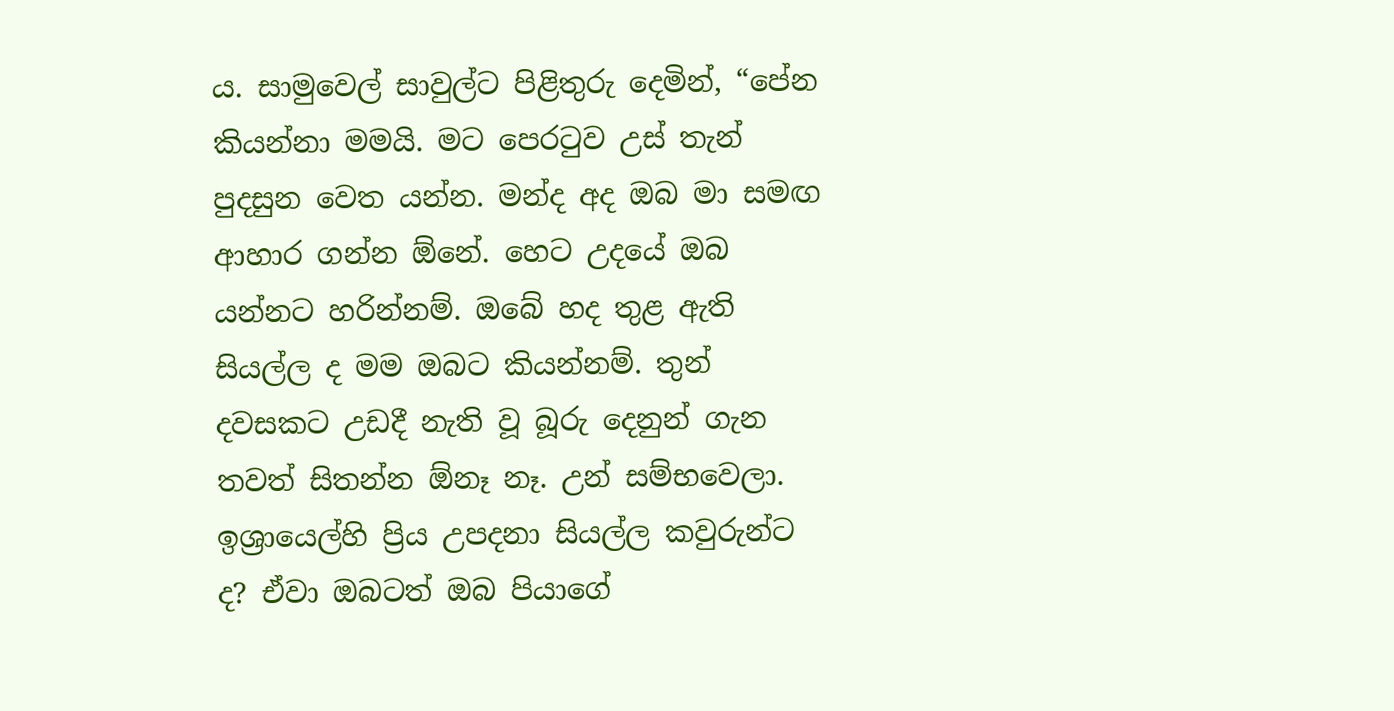ය. සාමුවෙල් සාවුල්ට පිළිතුරු දෙමින්, “පේන කියන්නා මමයි. මට පෙරටුව උස් තැන් පුදසුන වෙත යන්න. මන්ද අද ඔබ මා සමඟ ආහාර ගන්න ඕනේ. හෙට උදයේ ඔබ යන්නට හරින්නම්. ඔබේ හද තුළ ඇති සියල්ල ද මම ඔබට කියන්නම්. තුන් දවසකට උඩදී නැති වූ බූරු දෙනුන් ගැන තවත් සිතන්න ඕනෑ නෑ. උන් සම්භවෙලා. ඉශ්‍රායෙල්හි ප්‍රිය උපදනා සියල්ල කවුරුන්ට ද? ඒවා ඔබටත් ඔබ පියාගේ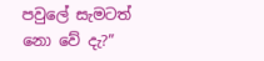පවුලේ සැමටත් නො වේ දැ?”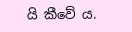යි කීවේ ය.